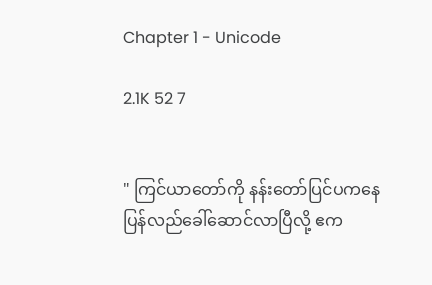Chapter 1 - Unicode

2.1K 52 7


" ကြင်ယာတော်ကို နန်းတော်ပြင်ပကနေ ပြန်လည်ခေါ်ဆောင်လာပြီလို့ ဧက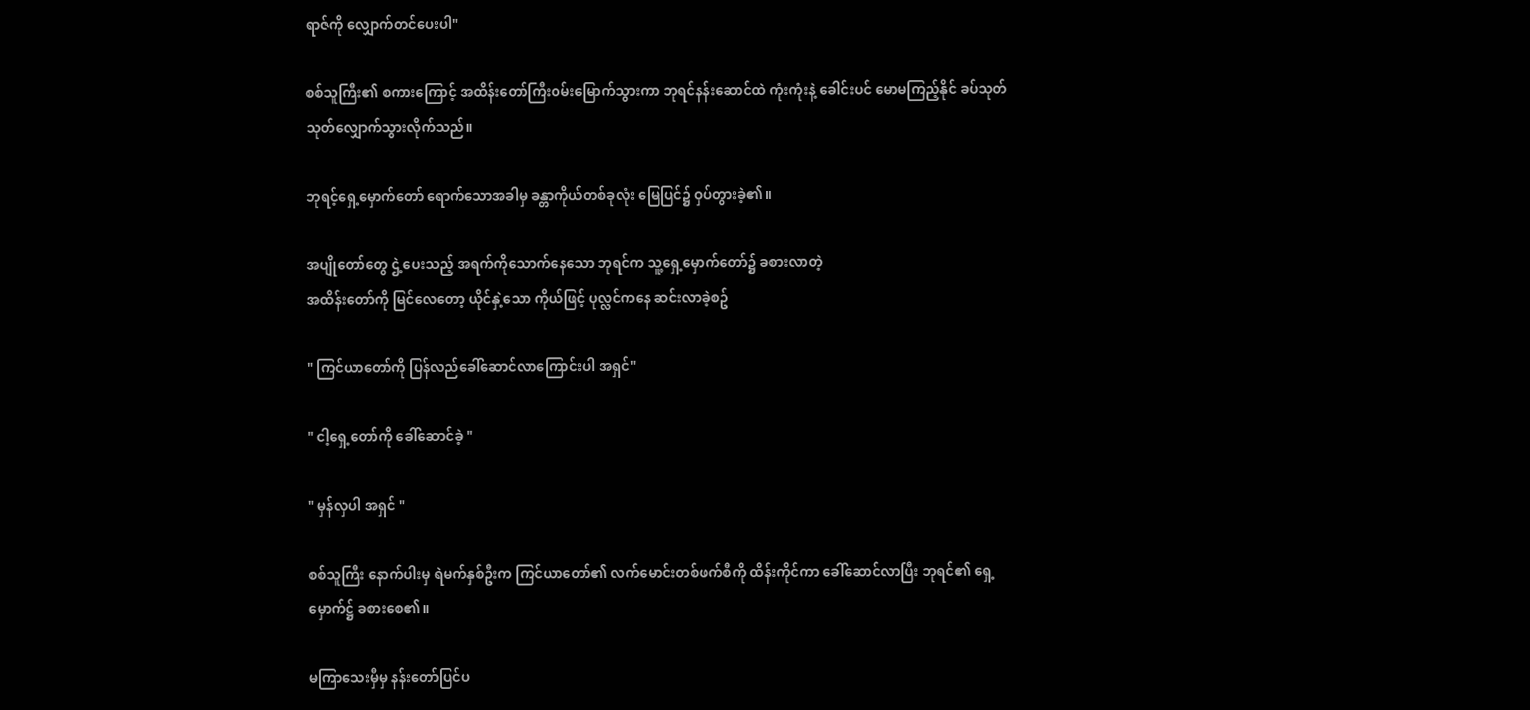ရာဇ်ကို လျှောက်တင်ပေးပါ"

စစ်သူကြီး၏ စကားကြောင့် အထိန်းတော်ကြီး၀မ်းမြောက်သွားကာ ဘုရင်နန်းဆောင်ထဲ ကုံးကုံးနဲ့ ခေါင်းပင် မောမကြည့်နိုင် ခပ်သုတ်သုတ်လျှောက်သွားလိုက်သည်။

ဘုရင့်ရှေ့မှောက်တော် ရောက်သောအခါမှ ခန္တာကိုယ်တစ်ခုလုံး မြေပြင်၌ ဝှပ်တွားခဲ့၏။

အပျိုတော်တွေ ဌဲ့ပေးသည့် အရက်ကိုသောက်နေသော ဘုရင်က သူ့ရှေ့မှောက်တော်၌ ခစားလာတဲ့
အထိန်းတော်ကို မြင်လေတော့ ယိုင်နှဲ့သော ကိုယ်ဖြင့် ပုလ္လင်ကနေ ဆင်းလာခဲ့စဥ်

" ကြင်ယာတော်ကို ပြန်လည်ခေါ်ဆောင်လာကြောင်းပါ အရှင်"

" ငါ့ရှေ့တော်ကို ခေါ်ဆောင်ခဲ့ "

" မှန်လှပါ အရှင် "

စစ်သူကြီး နောက်ပါးမှ ရဲမက်နှစ်ဦးက ကြင်ယာတော်၏ လက်မောင်းတစ်ဖက်စီကို ထိန်းကိုင်ကာ ခေါ်ဆောင်လာပြီး ဘုရင်၏ ရှေ့မှောက်ဋ္ဌ် ခစားစေ၏။

မကြာသေးမှီမှ နန်းတော်ပြင်ပ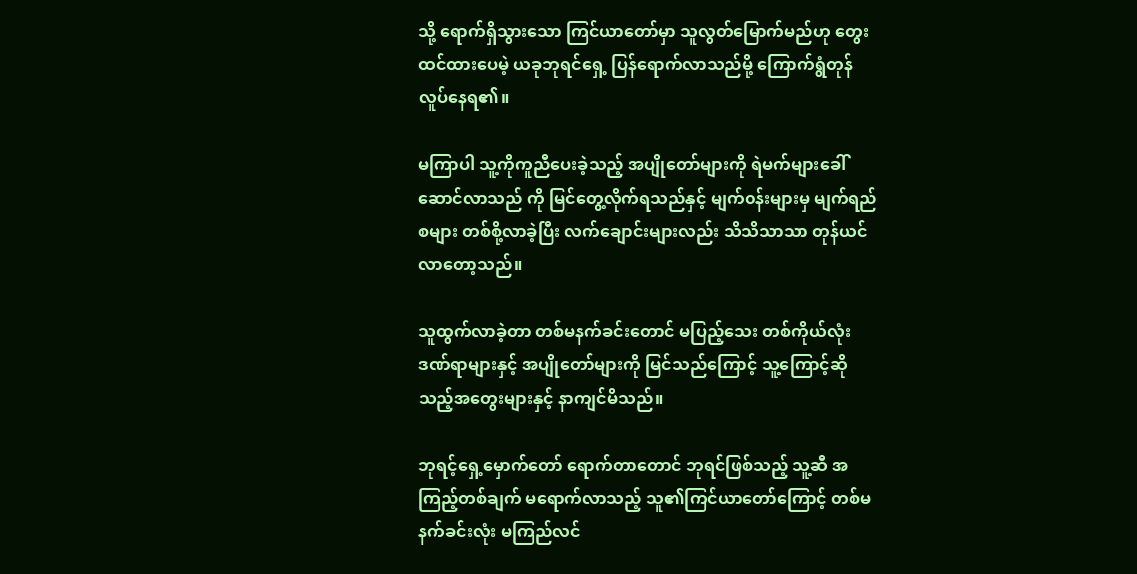သို့ ရောက်ရှိသွားသော ကြင်ယာတော်မှာ သူလွတ်မြောက်မည်ဟု တွေးထင်ထားပေမဲ့ ယခုဘုရင်ရှေ့ ပြန်ရောက်လာသည်မို့ ကြောက်ရွံတုန်လူပ်နေရ၏။

မကြာပါ သူ့ကိုကူညီပေးခဲ့သည့် အပျိုတော်များကို ရဲမက်များခေါ်ဆောင်လာသည် ကို မြင်တွေ့လိုက်ရသည်နှင့် မျက်၀န်းများမှ မျက်ရည်စများ တစ်စို့လာခဲ့ပြီး လက်ချောင်းများလည်း သိသိသာသာ တုန်ယင်လာတော့သည်။

သူထွက်လာခဲ့တာ တစ်မနက်ခင်းတောင် မပြည့်သေး တစ်ကိုယ်လုံးဒဏ်ရာများနှင့် အပျိုတော်များကို မြင်သည်ကြောင့် သူ့ကြောင့်ဆိုသည့်အတွေးများနှင့် နာကျင်မိသည်။

ဘုရင့်ရှေ့မှောက်တော် ရောက်တာတောင် ဘုရင်ဖြစ်သည့် သူ့ဆီ အကြည့်တစ်ချက် မရောက်လာသည့် သူ၏ကြင်ယာတော်ကြောင့် တစ်မနက်ခင်းလုံး မကြည်လင်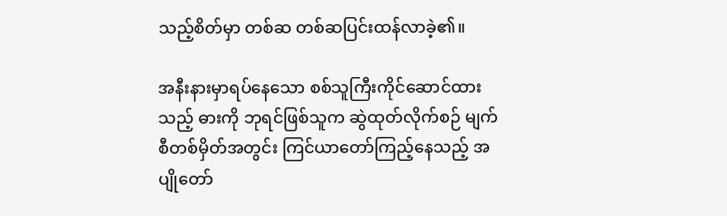သည့်စိတ်မှာ တစ်ဆ တစ်ဆပြင်းထန်လာခဲ့၏။

အနီးနားမှာရပ်နေသော စစ်သူကြီးကိုင်ဆောင်ထားသည့် ဓားကို ဘုရင်ဖြစ်သူက ဆွဲထုတ်လိုက်စဉ် မျက်စီတစ်မှိတ်အတွင်း ကြင်ယာတော်ကြည့်နေသည့် အပျိုတော်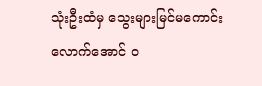သုံးဦးထံမှ သွေးများမြင်မကောင်းလောက်အောင် ၀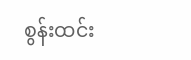စွန်းထင်း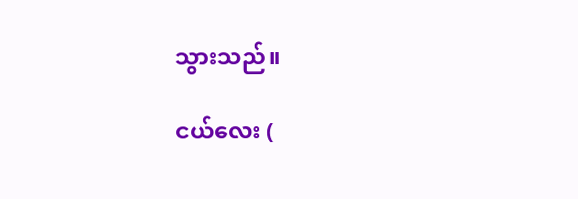သွားသည်။

ငယ်လေး (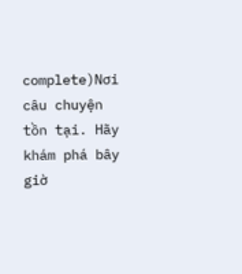complete)Nơi câu chuyện tồn tại. Hãy khám phá bây giờ